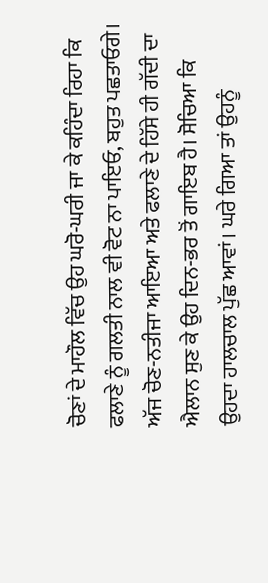ਚੋਣਾਂ ਦੇ ਮਾਹੌਲ ਵਿੱਚ ਉਹ ਘਰੋ-ਘਰੀ ਜਾ ਕੇ ਕਹਿੰਦਾ ਰਿਹਾ ਕਿ ਫਲਾਣੇ ਨੂੰ ਗਲਤੀ ਨਾਲ ਵੀ ਵੋਟ ਨਾ ਪਾਇਓ, ਬਹੁਤ ਪਛਤਾਓਗੇ। ਅੱਜ ਚੋਣ-ਨਤੀਜਾ ਆਇਆ ਅਤੇ ਫਲਾਣੇ ਦੇ ਹਿੱਸੇ ਹੀ ਗੱਦੀ ਦਾ ਐਲਾਨ ਸੁਣ ਕੇ ਉਹ ਦਿਨ-ਭਰ ਤੋਂ ਗਾਇਬ ਹੈ। ਸੋਚਿਆ ਕਿ ਉਹਦਾ ਹਾਲਚਾਲ ਪੁੱਛ ਆਵਾਂ। ਘਰੇ ਗਿਆ ਤਾਂ ਉਹਨੂੰ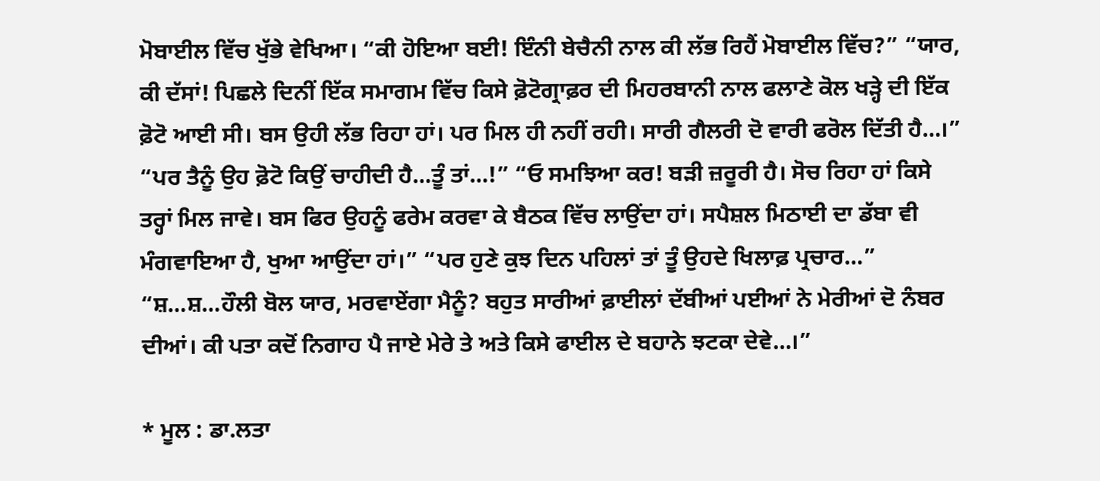ਮੋਬਾਈਲ ਵਿੱਚ ਖੁੱਭੇ ਵੇਖਿਆ। “ਕੀ ਹੋਇਆ ਬਈ! ਇੰਨੀ ਬੇਚੈਨੀ ਨਾਲ ਕੀ ਲੱਭ ਰਿਹੈਂ ਮੋਬਾਈਲ ਵਿੱਚ?” “ਯਾਰ, ਕੀ ਦੱਸਾਂ! ਪਿਛਲੇ ਦਿਨੀਂ ਇੱਕ ਸਮਾਗਮ ਵਿੱਚ ਕਿਸੇ ਫ਼ੋਟੋਗ੍ਰਾਫ਼ਰ ਦੀ ਮਿਹਰਬਾਨੀ ਨਾਲ ਫਲਾਣੇ ਕੋਲ ਖੜ੍ਹੇ ਦੀ ਇੱਕ ਫ਼ੋਟੋ ਆਈ ਸੀ। ਬਸ ਉਹੀ ਲੱਭ ਰਿਹਾ ਹਾਂ। ਪਰ ਮਿਲ ਹੀ ਨਹੀਂ ਰਹੀ। ਸਾਰੀ ਗੈਲਰੀ ਦੋ ਵਾਰੀ ਫਰੋਲ ਦਿੱਤੀ ਹੈ…।” “ਪਰ ਤੈਨੂੰ ਉਹ ਫ਼ੋਟੋ ਕਿਉਂ ਚਾਹੀਦੀ ਹੈ…ਤੂੰ ਤਾਂ…!” “ਓ ਸਮਝਿਆ ਕਰ! ਬੜੀ ਜ਼ਰੂਰੀ ਹੈ। ਸੋਚ ਰਿਹਾ ਹਾਂ ਕਿਸੇ ਤਰ੍ਹਾਂ ਮਿਲ ਜਾਵੇ। ਬਸ ਫਿਰ ਉਹਨੂੰ ਫਰੇਮ ਕਰਵਾ ਕੇ ਬੈਠਕ ਵਿੱਚ ਲਾਉਂਦਾ ਹਾਂ। ਸਪੈਸ਼ਲ ਮਿਠਾਈ ਦਾ ਡੱਬਾ ਵੀ ਮੰਗਵਾਇਆ ਹੈ, ਖੁਆ ਆਉਂਦਾ ਹਾਂ।” “ਪਰ ਹੁਣੇ ਕੁਝ ਦਿਨ ਪਹਿਲਾਂ ਤਾਂ ਤੂੰ ਉਹਦੇ ਖਿਲਾਫ਼ ਪ੍ਰਚਾਰ…” “ਸ਼…ਸ਼…ਹੌਲੀ ਬੋਲ ਯਾਰ, ਮਰਵਾਏਂਗਾ ਮੈਨੂੰ? ਬਹੁਤ ਸਾਰੀਆਂ ਫ਼ਾਈਲਾਂ ਦੱਬੀਆਂ ਪਈਆਂ ਨੇ ਮੇਰੀਆਂ ਦੋ ਨੰਬਰ ਦੀਆਂ। ਕੀ ਪਤਾ ਕਦੋਂ ਨਿਗਾਹ ਪੈ ਜਾਏ ਮੇਰੇ ਤੇ ਅਤੇ ਕਿਸੇ ਫਾਈਲ ਦੇ ਬਹਾਨੇ ਝਟਕਾ ਦੇਵੇ…।”

* ਮੂਲ : ਡਾ.ਲਤਾ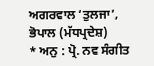ਅਗਰਵਾਲ ‘ਤੁਲਜਾ’, ਭੋਪਾਲ (ਮੱਧਪ੍ਰਦੇਸ਼)
* ਅਨੁ : ਪ੍ਰੋ. ਨਵ ਸੰਗੀਤ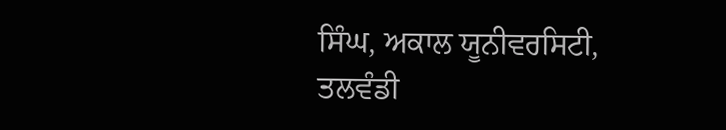ਸਿੰਘ, ਅਕਾਲ ਯੂਨੀਵਰਸਿਟੀ, ਤਲਵੰਡੀ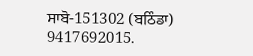ਸਾਬੋ-151302 (ਬਠਿੰਡਾ) 9417692015.